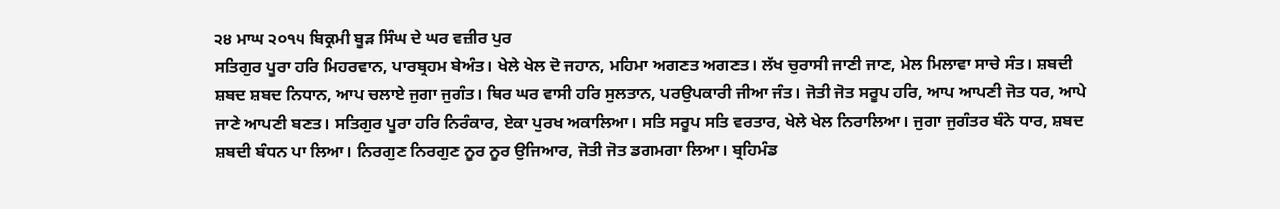੨੪ ਮਾਘ ੨੦੧੫ ਬਿਕ੍ਰਮੀ ਬੂੜ ਸਿੰਘ ਦੇ ਘਰ ਵਜ਼ੀਰ ਪੁਰ
ਸਤਿਗੁਰ ਪੂਰਾ ਹਰਿ ਮਿਹਰਵਾਨ, ਪਾਰਬ੍ਰਹਮ ਬੇਅੰਤ। ਖੇਲੇ ਖੇਲ ਦੋ ਜਹਾਨ, ਮਹਿਮਾ ਅਗਣਤ ਅਗਣਤ। ਲੱਖ ਚੁਰਾਸੀ ਜਾਣੀ ਜਾਣ, ਮੇਲ ਮਿਲਾਵਾ ਸਾਚੇ ਸੰਤ। ਸ਼ਬਦੀ ਸ਼ਬਦ ਸ਼ਬਦ ਨਿਧਾਨ, ਆਪ ਚਲਾਏ ਜੁਗਾ ਜੁਗੰਤ। ਥਿਰ ਘਰ ਵਾਸੀ ਹਰਿ ਸੁਲਤਾਨ, ਪਰਉਪਕਾਰੀ ਜੀਆ ਜੰਤ। ਜੋਤੀ ਜੋਤ ਸਰੂਪ ਹਰਿ, ਆਪ ਆਪਣੀ ਜੋਤ ਧਰ, ਆਪੇ ਜਾਣੇ ਆਪਣੀ ਬਣਤ। ਸਤਿਗੁਰ ਪੂਰਾ ਹਰਿ ਨਿਰੰਕਾਰ, ਏਕਾ ਪੁਰਖ ਅਕਾਲਿਆ। ਸਤਿ ਸਰੂਪ ਸਤਿ ਵਰਤਾਰ, ਖੇਲੇ ਖੇਲ ਨਿਰਾਲਿਆ। ਜੁਗਾ ਜੁਗੰਤਰ ਬੰਨੇ ਧਾਰ, ਸ਼ਬਦ ਸ਼ਬਦੀ ਬੰਧਨ ਪਾ ਲਿਆ। ਨਿਰਗੁਣ ਨਿਰਗੁਣ ਨੂਰ ਨੂਰ ਉਜਿਆਰ, ਜੋਤੀ ਜੋਤ ਡਗਮਗਾ ਲਿਆ। ਬ੍ਰਹਿਮੰਡ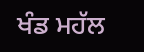ਖੰਡ ਮਹੱਲ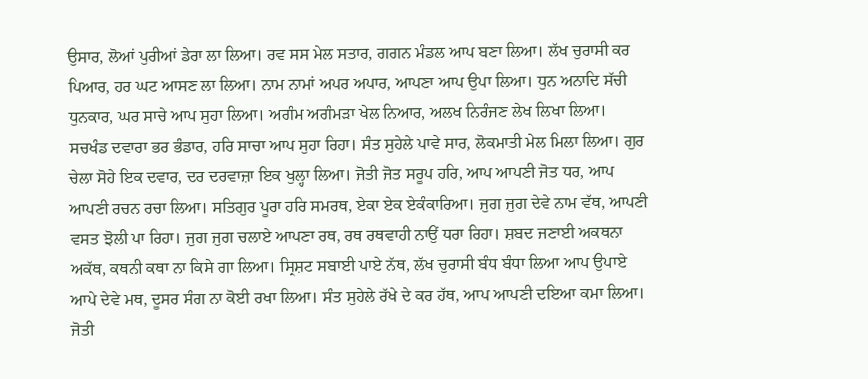ਉਸਾਰ, ਲੋਆਂ ਪੁਰੀਆਂ ਡੇਰਾ ਲਾ ਲਿਆ। ਰਵ ਸਸ ਮੇਲ ਸਤਾਰ, ਗਗਨ ਮੰਡਲ ਆਪ ਬਣਾ ਲਿਆ। ਲੱਖ ਚੁਰਾਸੀ ਕਰ ਪਿਆਰ, ਹਰ ਘਟ ਆਸਣ ਲਾ ਲਿਆ। ਨਾਮ ਨਾਮਾਂ ਅਪਰ ਅਪਾਰ, ਆਪਣਾ ਆਪ ਉਪਾ ਲਿਆ। ਧੁਨ ਅਨਾਦਿ ਸੱਚੀ ਧੁਨਕਾਰ, ਘਰ ਸਾਚੇ ਆਪ ਸੁਹਾ ਲਿਆ। ਅਗੰਮ ਅਗੰਮੜਾ ਖੇਲ ਨਿਆਰ, ਅਲਖ ਨਿਰੰਜਣ ਲੇਖ ਲਿਖਾ ਲਿਆ। ਸਚਖੰਡ ਦਵਾਰਾ ਭਰ ਭੰਡਾਰ, ਹਰਿ ਸਾਚਾ ਆਪ ਸੁਹਾ ਰਿਹਾ। ਸੰਤ ਸੁਹੇਲੇ ਪਾਵੇ ਸਾਰ, ਲੋਕਮਾਤੀ ਮੇਲ ਮਿਲਾ ਲਿਆ। ਗੁਰ ਚੇਲਾ ਸੋਹੇ ਇਕ ਦਵਾਰ, ਦਰ ਦਰਵਾਜ਼ਾ ਇਕ ਖੁਲ੍ਹਾ ਲਿਆ। ਜੋਤੀ ਜੋਤ ਸਰੂਪ ਹਰਿ, ਆਪ ਆਪਣੀ ਜੋਤ ਧਰ, ਆਪ ਆਪਣੀ ਰਚਨ ਰਚਾ ਲਿਆ। ਸਤਿਗੁਰ ਪੂਰਾ ਹਰਿ ਸਮਰਥ, ਏਕਾ ਏਕ ਏਕੰਕਾਰਿਆ। ਜੁਗ ਜੁਗ ਦੇਵੇ ਨਾਮ ਵੱਥ, ਆਪਣੀ ਵਸਤ ਝੋਲੀ ਪਾ ਰਿਹਾ। ਜੁਗ ਜੁਗ ਚਲਾਏ ਆਪਣਾ ਰਥ, ਰਥ ਰਥਵਾਹੀ ਨਾਉਂ ਧਰਾ ਰਿਹਾ। ਸ਼ਬਦ ਜਣਾਈ ਅਕਥਨਾ ਅਕੱਥ, ਕਥਨੀ ਕਥਾ ਨਾ ਕਿਸੇ ਗਾ ਲਿਆ। ਸ੍ਰਿਸ਼ਟ ਸਬਾਈ ਪਾਏ ਨੱਥ, ਲੱਖ ਚੁਰਾਸੀ ਬੰਧ ਬੰਧਾ ਲਿਆ ਆਪ ਉਪਾਏ ਆਪੇ ਦੇਵੇ ਮਥ, ਦੂਸਰ ਸੰਗ ਨਾ ਕੋਈ ਰਖਾ ਲਿਆ। ਸੰਤ ਸੁਹੇਲੇ ਰੱਖੇ ਦੇ ਕਰ ਹੱਥ, ਆਪ ਆਪਣੀ ਦਇਆ ਕਮਾ ਲਿਆ। ਜੋਤੀ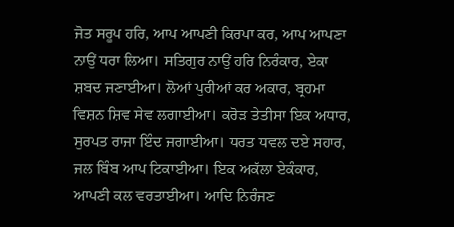ਜੋਤ ਸਰੂਪ ਹਰਿ, ਆਪ ਆਪਣੀ ਕਿਰਪਾ ਕਰ, ਆਪ ਆਪਣਾ ਨਾਉਂ ਧਰਾ ਲਿਆ। ਸਤਿਗੁਰ ਨਾਉਂ ਹਰਿ ਨਿਰੰਕਾਰ, ਏਕਾ ਸ਼ਬਦ ਜਣਾਈਆ। ਲੋਆਂ ਪੁਰੀਆਂ ਕਰ ਅਕਾਰ, ਬ੍ਰਹਮਾ ਵਿਸ਼ਨ ਸ਼ਿਵ ਸੇਵ ਲਗਾਈਆ। ਕਰੋੜ ਤੇਤੀਸਾ ਇਕ ਅਧਾਰ, ਸੁਰਪਤ ਰਾਜਾ ਇੰਦ ਜਗਾਈਆ। ਧਰਤ ਧਵਲ ਦਏ ਸਹਾਰ, ਜਲ ਬਿੰਬ ਆਪ ਟਿਕਾਈਆ। ਇਕ ਅਕੱਲਾ ਏਕੰਕਾਰ, ਆਪਣੀ ਕਲ ਵਰਤਾਈਆ। ਆਦਿ ਨਿਰੰਜਣ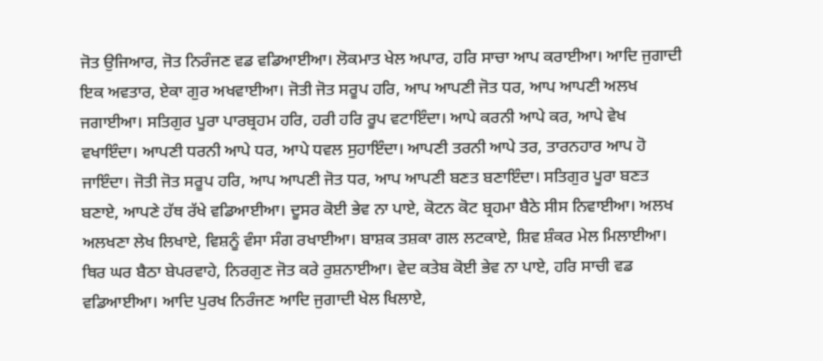ਜੋਤ ਉਜਿਆਰ, ਜੋਤ ਨਿਰੰਜਣ ਵਡ ਵਡਿਆਈਆ। ਲੋਕਮਾਤ ਖੇਲ ਅਪਾਰ, ਹਰਿ ਸਾਚਾ ਆਪ ਕਰਾਈਆ। ਆਦਿ ਜੁਗਾਦੀ ਇਕ ਅਵਤਾਰ, ਏਕਾ ਗੁਰ ਅਖਵਾਈਆ। ਜੋਤੀ ਜੋਤ ਸਰੂਪ ਹਰਿ, ਆਪ ਆਪਣੀ ਜੋਤ ਧਰ, ਆਪ ਆਪਣੀ ਅਲਖ ਜਗਾਈਆ। ਸਤਿਗੁਰ ਪੂਰਾ ਪਾਰਬ੍ਰਹਮ ਹਰਿ, ਹਰੀ ਹਰਿ ਰੂਪ ਵਟਾਇੰਦਾ। ਆਪੇ ਕਰਨੀ ਆਪੇ ਕਰ, ਆਪੇ ਵੇਖ ਵਖਾਇੰਦਾ। ਆਪਣੀ ਧਰਨੀ ਆਪੇ ਧਰ, ਆਪੇ ਧਵਲ ਸੁਹਾਇੰਦਾ। ਆਪਣੀ ਤਰਨੀ ਆਪੇ ਤਰ, ਤਾਰਨਹਾਰ ਆਪ ਹੋ ਜਾਇੰਦਾ। ਜੋਤੀ ਜੋਤ ਸਰੂਪ ਹਰਿ, ਆਪ ਆਪਣੀ ਜੋਤ ਧਰ, ਆਪ ਆਪਣੀ ਬਣਤ ਬਣਾਇੰਦਾ। ਸਤਿਗੁਰ ਪੂਰਾ ਬਣਤ ਬਣਾਏ, ਆਪਣੇ ਹੱਥ ਰੱਖੇ ਵਡਿਆਈਆ। ਦੂਸਰ ਕੋਈ ਭੇਵ ਨਾ ਪਾਏ, ਕੋਟਨ ਕੋਟ ਬ੍ਰਹਮਾ ਬੈਠੇ ਸੀਸ ਨਿਵਾਈਆ। ਅਲਖ ਅਲਖਣਾ ਲੇਖ ਲਿਖਾਏ, ਵਿਸ਼ਨੂੰ ਵੰਸਾ ਸੰਗ ਰਖਾਈਆ। ਬਾਸ਼ਕ ਤਸ਼ਕਾ ਗਲ ਲਟਕਾਏ, ਸ਼ਿਵ ਸ਼ੰਕਰ ਮੇਲ ਮਿਲਾਈਆ। ਥਿਰ ਘਰ ਬੈਠਾ ਬੇਪਰਵਾਹੇ, ਨਿਰਗੁਣ ਜੋਤ ਕਰੇ ਰੁਸ਼ਨਾਈਆ। ਵੇਦ ਕਤੇਬ ਕੋਈ ਭੇਵ ਨਾ ਪਾਏ, ਹਰਿ ਸਾਚੀ ਵਡ ਵਡਿਆਈਆ। ਆਦਿ ਪੁਰਖ ਨਿਰੰਜਣ ਆਦਿ ਜੁਗਾਦੀ ਖੇਲ ਖਿਲਾਏ,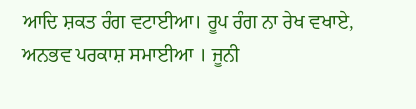ਆਦਿ ਸ਼ਕਤ ਰੰਗ ਵਟਾਈਆ। ਰੂਪ ਰੰਗ ਨਾ ਰੇਖ ਵਖਾਏ, ਅਨਭਵ ਪਰਕਾਸ਼ ਸਮਾਈਆ । ਜੂਨੀ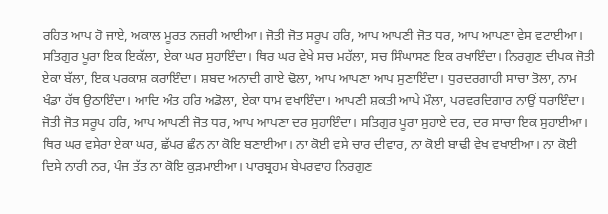ਰਹਿਤ ਆਪ ਹੋ ਜਾਏ, ਅਕਾਲ ਮੂਰਤ ਨਜ਼ਰੀ ਆਈਆ। ਜੋਤੀ ਜੋਤ ਸਰੂਪ ਹਰਿ, ਆਪ ਆਪਣੀ ਜੋਤ ਧਰ, ਆਪ ਆਪਣਾ ਵੇਸ ਵਟਾਈਆ। ਸਤਿਗੁਰ ਪੂਰਾ ਇਕ ਇਕੱਲਾ, ਏਕਾ ਘਰ ਸੁਹਾਇੰਦਾ। ਥਿਰ ਘਰ ਵੇਖੇ ਸਚ ਮਹੱਲਾ, ਸਚ ਸਿੰਘਾਸਣ ਇਕ ਰਖਾਇੰਦਾ। ਨਿਰਗੁਣ ਦੀਪਕ ਜੋਤੀ ਏਕਾ ਬੱਲਾ, ਇਕ ਪਰਕਾਸ਼ ਕਰਾਇੰਦਾ। ਸ਼ਬਦ ਅਨਾਦੀ ਗਾਏ ਢੋਲਾ, ਆਪ ਆਪਣਾ ਆਪ ਸੁਣਾਇੰਦਾ। ਧੁਰਦਰਗਾਹੀ ਸਾਚਾ ਤੋਲਾ, ਨਾਮ ਖੰਡਾ ਹੱਥ ਉਠਾਇੰਦਾ। ਆਦਿ ਅੰਤ ਹਰਿ ਅਡੋਲਾ, ਏਕਾ ਧਾਮ ਵਖਾਇੰਦਾ। ਆਪਣੀ ਸ਼ਕਤੀ ਆਪੇ ਮੌਲਾ, ਪਰਵਰਦਿਗਾਰ ਨਾਉਂ ਧਰਾਇੰਦਾ। ਜੋਤੀ ਜੋਤ ਸਰੂਪ ਹਰਿ, ਆਪ ਆਪਣੀ ਜੋਤ ਧਰ, ਆਪ ਆਪਣਾ ਦਰ ਸੁਹਾਇੰਦਾ। ਸਤਿਗੁਰ ਪੂਰਾ ਸੁਹਾਏ ਦਰ, ਦਰ ਸਾਚਾ ਇਕ ਸੁਹਾਈਆ। ਥਿਰ ਘਰ ਵਸੇਰਾ ਏਕਾ ਘਰ, ਛੱਪਰ ਛੰਨ ਨਾ ਕੋਇ ਬਣਾਈਆ। ਨਾ ਕੋਈ ਵਸੇ ਚਾਰ ਦੀਵਾਰ, ਨਾ ਕੋਈ ਬਾਢੀ ਵੇਖ ਵਖਾਈਆ। ਨਾ ਕੋਈ ਦਿਸੇ ਨਾਰੀ ਨਰ, ਪੰਜ ਤੱਤ ਨਾ ਕੋਇ ਕੁੜਮਾਈਆ। ਪਾਰਬ੍ਰਹਮ ਬੇਪਰਵਾਹ ਨਿਰਗੁਣ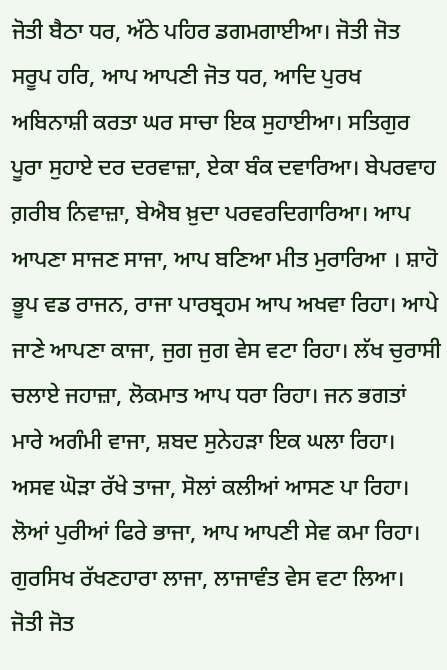ਜੋਤੀ ਬੈਠਾ ਧਰ, ਅੱਠੇ ਪਹਿਰ ਡਗਮਗਾਈਆ। ਜੋਤੀ ਜੋਤ ਸਰੂਪ ਹਰਿ, ਆਪ ਆਪਣੀ ਜੋਤ ਧਰ, ਆਦਿ ਪੁਰਖ ਅਬਿਨਾਸ਼ੀ ਕਰਤਾ ਘਰ ਸਾਚਾ ਇਕ ਸੁਹਾਈਆ। ਸਤਿਗੁਰ ਪੂਰਾ ਸੁਹਾਏ ਦਰ ਦਰਵਾਜ਼ਾ, ਏਕਾ ਬੰਕ ਦਵਾਰਿਆ। ਬੇਪਰਵਾਹ ਗ਼ਰੀਬ ਨਿਵਾਜ਼ਾ, ਬੇਐਬ ਖ਼ੁਦਾ ਪਰਵਰਦਿਗਾਰਿਆ। ਆਪ ਆਪਣਾ ਸਾਜਣ ਸਾਜਾ, ਆਪ ਬਣਿਆ ਮੀਤ ਮੁਰਾਰਿਆ । ਸ਼ਾਹੋ ਭੂਪ ਵਡ ਰਾਜਨ, ਰਾਜਾ ਪਾਰਬ੍ਰਹਮ ਆਪ ਅਖਵਾ ਰਿਹਾ। ਆਪੇ ਜਾਣੇ ਆਪਣਾ ਕਾਜਾ, ਜੁਗ ਜੁਗ ਵੇਸ ਵਟਾ ਰਿਹਾ। ਲੱਖ ਚੁਰਾਸੀ ਚਲਾਏ ਜਹਾਜ਼ਾ, ਲੋਕਮਾਤ ਆਪ ਧਰਾ ਰਿਹਾ। ਜਨ ਭਗਤਾਂ ਮਾਰੇ ਅਗੰਮੀ ਵਾਜਾ, ਸ਼ਬਦ ਸੁਨੇਹੜਾ ਇਕ ਘਲਾ ਰਿਹਾ। ਅਸਵ ਘੋੜਾ ਰੱਖੇ ਤਾਜਾ, ਸੋਲਾਂ ਕਲੀਆਂ ਆਸਣ ਪਾ ਰਿਹਾ। ਲੋਆਂ ਪੁਰੀਆਂ ਫਿਰੇ ਭਾਜਾ, ਆਪ ਆਪਣੀ ਸੇਵ ਕਮਾ ਰਿਹਾ। ਗੁਰਸਿਖ ਰੱਖਣਹਾਰਾ ਲਾਜਾ, ਲਾਜਾਵੰਤ ਵੇਸ ਵਟਾ ਲਿਆ। ਜੋਤੀ ਜੋਤ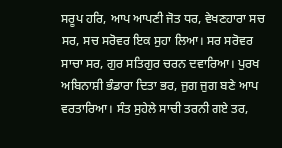ਸਰੂਪ ਹਰਿ, ਆਪ ਆਪਣੀ ਜੋਤ ਧਰ, ਵੇਖਣਹਾਰਾ ਸਚ ਸਰ, ਸਚ ਸਰੋਵਰ ਇਕ ਸੁਹਾ ਲਿਆ। ਸਰ ਸਰੋਵਰ ਸਾਚਾ ਸਰ, ਗੁਰ ਸਤਿਗੁਰ ਚਰਨ ਦਵਾਰਿਆ। ਪੁਰਖ ਅਬਿਨਾਸ਼ੀ ਭੰਡਾਰਾ ਦਿਤਾ ਭਰ, ਜੁਗ ਜੁਗ ਬਣੇ ਆਪ ਵਰਤਾਰਿਆ। ਸੰਤ ਸੁਹੇਲੇ ਸਾਚੀ ਤਰਨੀ ਗਏ ਤਰ,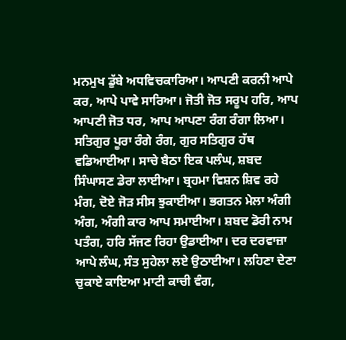ਮਨਮੁਖ ਡੁੱਬੇ ਅਧਵਿਚਕਾਰਿਆ। ਆਪਣੀ ਕਰਨੀ ਆਪੇ ਕਰ, ਆਪੇ ਪਾਵੇ ਸਾਰਿਆ। ਜੋਤੀ ਜੋਤ ਸਰੂਪ ਹਰਿ, ਆਪ ਆਪਣੀ ਜੋਤ ਧਰ, ਆਪ ਆਪਣਾ ਰੰਗ ਰੰਗਾ ਲਿਆ। ਸਤਿਗੁਰ ਪੂਰਾ ਰੰਗੇ ਰੰਗ, ਗੁਰ ਸਤਿਗੁਰ ਹੱਥ ਵਡਿਆਈਆ। ਸਾਚੇ ਬੈਠਾ ਇਕ ਪਲੰਘ, ਸ਼ਬਦ ਸਿੰਘਾਸਣ ਡੇਰਾ ਲਾਈਆ। ਬ੍ਰਹਮਾ ਵਿਸ਼ਨ ਸ਼ਿਵ ਰਹੇ ਮੰਗ, ਦੋਏ ਜੋੜ ਸੀਸ ਝੁਕਾਈਆ। ਭਗਤਨ ਮੇਲਾ ਅੰਗੀ ਅੰਗ, ਅੰਗੀ ਕਾਰ ਆਪ ਸਮਾਈਆ। ਸ਼ਬਦ ਡੋਰੀ ਨਾਮ ਪਤੰਗ, ਹਰਿ ਸੱਜਣ ਰਿਹਾ ਉਡਾਈਆ। ਦਰ ਦਰਵਾਜ਼ਾ ਆਪੇ ਲੰਘ, ਸੰਤ ਸੁਹੇਲਾ ਲਏ ਉਠਾਈਆ। ਲਹਿਣਾ ਦੇਣਾ ਚੁਕਾਏ ਕਾਇਆ ਮਾਟੀ ਕਾਚੀ ਵੰਗ,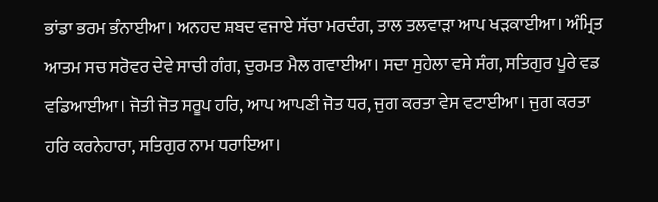ਭਾਂਡਾ ਭਰਮ ਭੰਨਾਈਆ। ਅਨਹਦ ਸ਼ਬਦ ਵਜਾਏ ਸੱਚਾ ਮਰਦੰਗ, ਤਾਲ ਤਲਵਾੜਾ ਆਪ ਖੜਕਾਈਆ। ਅੰਮ੍ਰਿਤ ਆਤਮ ਸਚ ਸਰੋਵਰ ਦੇਵੇ ਸਾਚੀ ਗੰਗ, ਦੁਰਮਤ ਮੈਲ ਗਵਾਈਆ। ਸਦਾ ਸੁਹੇਲਾ ਵਸੇ ਸੰਗ, ਸਤਿਗੁਰ ਪੂਰੇ ਵਡ ਵਡਿਆਈਆ। ਜੋਤੀ ਜੋਤ ਸਰੂਪ ਹਰਿ, ਆਪ ਆਪਣੀ ਜੋਤ ਧਰ, ਜੁਗ ਕਰਤਾ ਵੇਸ ਵਟਾਈਆ। ਜੁਗ ਕਰਤਾ ਹਰਿ ਕਰਨੇਹਾਰਾ, ਸਤਿਗੁਰ ਨਾਮ ਧਰਾਇਆ।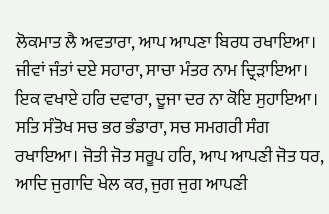ਲੋਕਮਾਤ ਲੈ ਅਵਤਾਰਾ, ਆਪ ਆਪਣਾ ਬਿਰਧ ਰਖਾਇਆ। ਜੀਵਾਂ ਜੰਤਾਂ ਦਏ ਸਹਾਰਾ, ਸਾਚਾ ਮੰਤਰ ਨਾਮ ਦ੍ਰਿੜਾਇਆ। ਇਕ ਵਖਾਏ ਹਰਿ ਦਵਾਰਾ, ਦੂਜਾ ਦਰ ਨਾ ਕੋਇ ਸੁਹਾਇਆ। ਸਤਿ ਸੰਤੋਖ ਸਚ ਭਰ ਭੰਡਾਰਾ, ਸਚ ਸਮਗਰੀ ਸੰਗ ਰਖਾਇਆ। ਜੋਤੀ ਜੋਤ ਸਰੂਪ ਹਰਿ, ਆਪ ਆਪਣੀ ਜੋਤ ਧਰ, ਆਦਿ ਜੁਗਾਦਿ ਖੇਲ ਕਰ, ਜੁਗ ਜੁਗ ਆਪਣੀ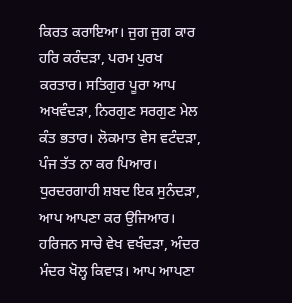ਕਿਰਤ ਕਰਾਇਆ। ਜੁਗ ਜੁਗ ਕਾਰ ਹਰਿ ਕਰੰਦੜਾ, ਪਰਮ ਪੁਰਖ ਕਰਤਾਰ। ਸਤਿਗੁਰ ਪੂਰਾ ਆਪ ਅਖਵੰਦੜਾ, ਨਿਰਗੁਣ ਸਰਗੁਣ ਮੇਲ ਕੰਤ ਭਤਾਰ। ਲੋਕਮਾਤ ਵੇਸ ਵਟੰਦੜਾ, ਪੰਜ ਤੱਤ ਨਾ ਕਰ ਪਿਆਰ। ਧੁਰਦਰਗਾਹੀ ਸ਼ਬਦ ਇਕ ਸੁਨੰਦੜਾ, ਆਪ ਆਪਣਾ ਕਰ ਉਜਿਆਰ। ਹਰਿਜਨ ਸਾਚੇ ਵੇਖ ਵਖੰਦੜਾ, ਅੰਦਰ ਮੰਦਰ ਖੋਲ੍ਹ ਕਿਵਾੜ। ਆਪ ਆਪਣਾ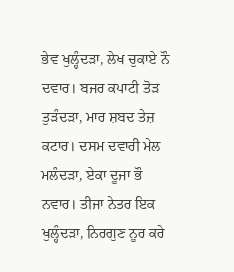ਭੇਵ ਖੁਲ੍ਹੰਦੜਾ, ਲੇਖ ਚੁਕਾਏ ਨੌ ਦਵਾਰ। ਬਜਰ ਕਪਾਟੀ ਤੋੜ ਤੁੜੰਦੜਾ, ਮਾਰ ਸ਼ਬਦ ਤੇਜ਼ ਕਟਾਰ। ਦਸਮ ਦਵਾਰੀ ਮੇਲ ਮਲੰਦੜਾ, ਏਕਾ ਦੂਜਾ ਭੌ ਨਵਾਰ। ਤੀਜਾ ਨੇਤਰ ਇਕ ਖੁਲ੍ਹੰਦੜਾ, ਨਿਰਗੁਣ ਨੂਰ ਕਰੇ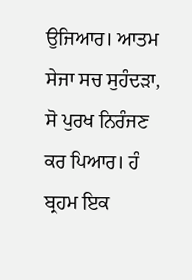ਉਜਿਆਰ। ਆਤਮ ਸੇਜਾ ਸਚ ਸੁਹੰਦੜਾ, ਸੋ ਪੁਰਖ ਨਿਰੰਜਣ ਕਰ ਪਿਆਰ। ਹੰ ਬ੍ਰਹਮ ਇਕ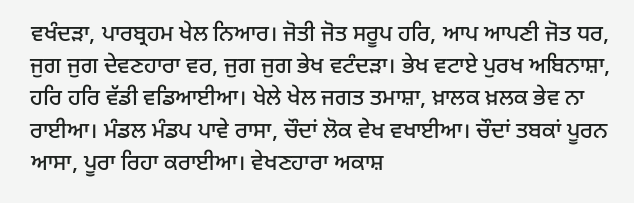ਵਖੰਦੜਾ, ਪਾਰਬ੍ਰਹਮ ਖੇਲ ਨਿਆਰ। ਜੋਤੀ ਜੋਤ ਸਰੂਪ ਹਰਿ, ਆਪ ਆਪਣੀ ਜੋਤ ਧਰ, ਜੁਗ ਜੁਗ ਦੇਵਣਹਾਰਾ ਵਰ, ਜੁਗ ਜੁਗ ਭੇਖ ਵਟੰਦੜਾ। ਭੇਖ ਵਟਾਏ ਪੁਰਖ ਅਬਿਨਾਸ਼ਾ, ਹਰਿ ਹਰਿ ਵੱਡੀ ਵਡਿਆਈਆ। ਖੇਲੇ ਖੇਲ ਜਗਤ ਤਮਾਸ਼ਾ, ਖ਼ਾਲਕ ਖ਼ਲਕ ਭੇਵ ਨਾ ਰਾਈਆ। ਮੰਡਲ ਮੰਡਪ ਪਾਵੇ ਰਾਸਾ, ਚੌਦਾਂ ਲੋਕ ਵੇਖ ਵਖਾਈਆ। ਚੌਦਾਂ ਤਬਕਾਂ ਪੂਰਨ ਆਸਾ, ਪੂਰਾ ਰਿਹਾ ਕਰਾਈਆ। ਵੇਖਣਹਾਰਾ ਅਕਾਸ਼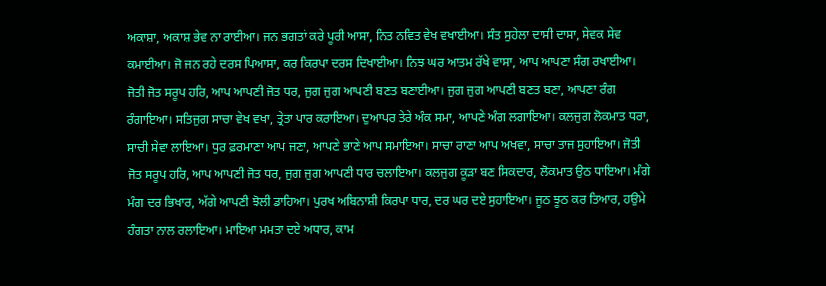ਅਕਾਸ਼ਾ, ਅਕਾਸ਼ ਭੇਵ ਨਾ ਰਾਈਆ। ਜਨ ਭਗਤਾਂ ਕਰੇ ਪੂਰੀ ਆਸਾ, ਨਿਤ ਨਵਿਤ ਵੇਖ ਵਖਾਈਆ। ਸੰਤ ਸੁਹੇਲਾ ਦਾਸੀ ਦਾਸਾ, ਸੇਵਕ ਸੇਵ ਕਮਾਈਆ। ਜੋ ਜਨ ਰਹੇ ਦਰਸ ਪਿਆਸਾ, ਕਰ ਕਿਰਪਾ ਦਰਸ ਦਿਖਾਈਆ। ਨਿਝ ਘਰ ਆਤਮ ਰੱਖੇ ਵਾਸਾ, ਆਪ ਆਪਣਾ ਸੰਗ ਰਖਾਈਆ। ਜੋਤੀ ਜੋਤ ਸਰੂਪ ਹਰਿ, ਆਪ ਆਪਣੀ ਜੋਤ ਧਰ, ਜੁਗ ਜੁਗ ਆਪਣੀ ਬਣਤ ਬਣਾਈਆ। ਜੁਗ ਜੁਗ ਆਪਣੀ ਬਣਤ ਬਣਾ, ਆਪਣਾ ਰੰਗ ਰੰਗਾਇਆ। ਸਤਿਜੁਗ ਸਾਚਾ ਵੇਖ ਵਖਾ, ਤ੍ਰੇਤਾ ਪਾਰ ਕਰਾਇਆ। ਦੁਆਪਰ ਤੇਰੇ ਅੰਕ ਸਮਾ, ਆਪਣੇ ਅੰਗ ਲਗਾਇਆ। ਕਲਜੁਗ ਲੋਕਮਾਤ ਧਰਾ, ਸਾਚੀ ਸੇਵਾ ਲਾਇਆ। ਧੁਰ ਫ਼ਰਮਾਣਾ ਆਪ ਜਣਾ, ਆਪਣੇ ਭਾਣੇ ਆਪ ਸਮਾਇਆ। ਸਾਚਾ ਰਾਣਾ ਆਪ ਅਖਵਾ, ਸਾਚਾ ਤਾਜ ਸੁਹਾਇਆ। ਜੋਤੀ ਜੋਤ ਸਰੂਪ ਹਰਿ, ਆਪ ਆਪਣੀ ਜੋਤ ਧਰ, ਜੁਗ ਜੁਗ ਆਪਣੀ ਧਾਰ ਚਲਾਇਆ। ਕਲਜੁਗ ਕੂੜਾ ਬਣ ਸਿਕਦਾਰ, ਲੋਕਮਾਤ ਉਠ ਧਾਇਆ। ਮੰਗੇ ਮੰਗ ਦਰ ਭਿਖਾਰ, ਅੱਗੇ ਆਪਣੀ ਝੋਲੀ ਡਾਹਿਆ। ਪੁਰਖ ਅਬਿਨਾਸ਼ੀ ਕਿਰਪਾ ਧਾਰ, ਦਰ ਘਰ ਦਏ ਸੁਹਾਇਆ। ਜੂਠ ਝੂਠ ਕਰ ਤਿਆਰ, ਹਉਮੇ ਹੰਗਤਾ ਨਾਲ ਰਲਾਇਆ। ਮਾਇਆ ਮਮਤਾ ਦਏ ਅਧਾਰ, ਕਾਮ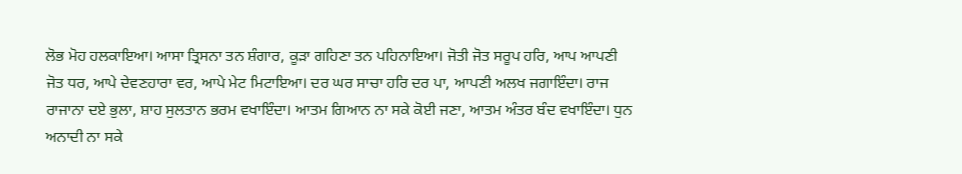ਲੋਭ ਮੋਹ ਹਲਕਾਇਆ। ਆਸਾ ਤ੍ਰਿਸਨਾ ਤਨ ਸ਼ੰਗਾਰ, ਕੂੜਾ ਗਹਿਣਾ ਤਨ ਪਹਿਨਾਇਆ। ਜੋਤੀ ਜੋਤ ਸਰੂਪ ਹਰਿ, ਆਪ ਆਪਣੀ ਜੋਤ ਧਰ, ਆਪੇ ਦੇਵਣਹਾਰਾ ਵਰ, ਆਪੇ ਮੇਟ ਮਿਟਾਇਆ। ਦਰ ਘਰ ਸਾਚਾ ਹਰਿ ਦਰ ਪਾ, ਆਪਣੀ ਅਲਖ ਜਗਾਇੰਦਾ। ਰਾਜ ਰਾਜਾਨਾ ਦਏ ਭੁਲਾ, ਸ਼ਾਹ ਸੁਲਤਾਨ ਭਰਮ ਵਖਾਇੰਦਾ। ਆਤਮ ਗਿਆਨ ਨਾ ਸਕੇ ਕੋਈ ਜਣਾ, ਆਤਮ ਅੰਤਰ ਬੰਦ ਵਖਾਇੰਦਾ। ਧੁਨ ਅਨਾਦੀ ਨਾ ਸਕੇ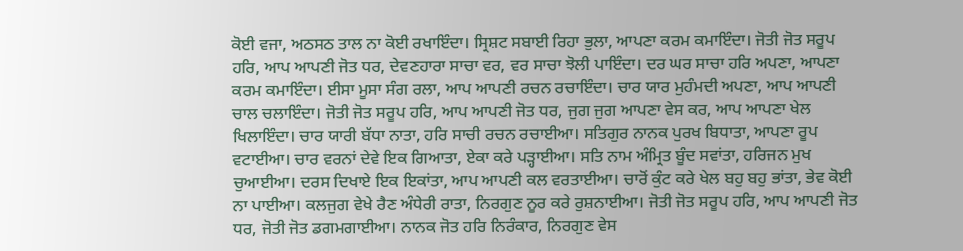ਕੋਈ ਵਜਾ, ਅਠਸਠ ਤਾਲ ਨਾ ਕੋਈ ਰਖਾਇੰਦਾ। ਸ੍ਰਿਸ਼ਟ ਸਬਾਈ ਰਿਹਾ ਭੁਲਾ, ਆਪਣਾ ਕਰਮ ਕਮਾਇੰਦਾ। ਜੋਤੀ ਜੋਤ ਸਰੂਪ ਹਰਿ, ਆਪ ਆਪਣੀ ਜੋਤ ਧਰ, ਦੇਵਣਹਾਰਾ ਸਾਚਾ ਵਰ, ਵਰ ਸਾਚਾ ਝੋਲੀ ਪਾਇੰਦਾ। ਦਰ ਘਰ ਸਾਚਾ ਹਰਿ ਅਪਣਾ, ਆਪਣਾ ਕਰਮ ਕਮਾਇੰਦਾ। ਈਸਾ ਮੂਸਾ ਸੰਗ ਰਲਾ, ਆਪ ਆਪਣੀ ਰਚਨ ਰਚਾਇੰਦਾ। ਚਾਰ ਯਾਰ ਮੁਹੰਮਦੀ ਅਪਣਾ, ਆਪ ਆਪਣੀ ਚਾਲ ਚਲਾਇੰਦਾ। ਜੋਤੀ ਜੋਤ ਸਰੂਪ ਹਰਿ, ਆਪ ਆਪਣੀ ਜੋਤ ਧਰ, ਜੁਗ ਜੁਗ ਆਪਣਾ ਵੇਸ ਕਰ, ਆਪ ਆਪਣਾ ਖੇਲ ਖਿਲਾਇੰਦਾ। ਚਾਰ ਯਾਰੀ ਬੱਧਾ ਨਾਤਾ, ਹਰਿ ਸਾਚੀ ਰਚਨ ਰਚਾਈਆ। ਸਤਿਗੁਰ ਨਾਨਕ ਪੁਰਖ ਬਿਧਾਤਾ, ਆਪਣਾ ਰੂਪ ਵਟਾਈਆ। ਚਾਰ ਵਰਨਾਂ ਦੇਵੇ ਇਕ ਗਿਆਤਾ, ਏਕਾ ਕਰੇ ਪੜ੍ਹਾਈਆ। ਸਤਿ ਨਾਮ ਅੰਮ੍ਰਿਤ ਬੂੰਦ ਸਵਾਂਤਾ, ਹਰਿਜਨ ਮੁਖ ਚੁਆਈਆ। ਦਰਸ ਦਿਖਾਏ ਇਕ ਇਕਾਂਤਾ, ਆਪ ਆਪਣੀ ਕਲ ਵਰਤਾਈਆ। ਚਾਰੋਂ ਕੁੰਟ ਕਰੇ ਖੇਲ ਬਹੁ ਬਹੁ ਭਾਂਤਾ, ਭੇਵ ਕੋਈ ਨਾ ਪਾਈਆ। ਕਲਜੁਗ ਵੇਖੇ ਰੈਣ ਅੰਧੇਰੀ ਰਾਤਾ, ਨਿਰਗੁਣ ਨੂਰ ਕਰੇ ਰੁਸ਼ਨਾਈਆ। ਜੋਤੀ ਜੋਤ ਸਰੂਪ ਹਰਿ, ਆਪ ਆਪਣੀ ਜੋਤ ਧਰ, ਜੋਤੀ ਜੋਤ ਡਗਮਗਾਈਆ। ਨਾਨਕ ਜੋਤ ਹਰਿ ਨਿਰੰਕਾਰ, ਨਿਰਗੁਣ ਵੇਸ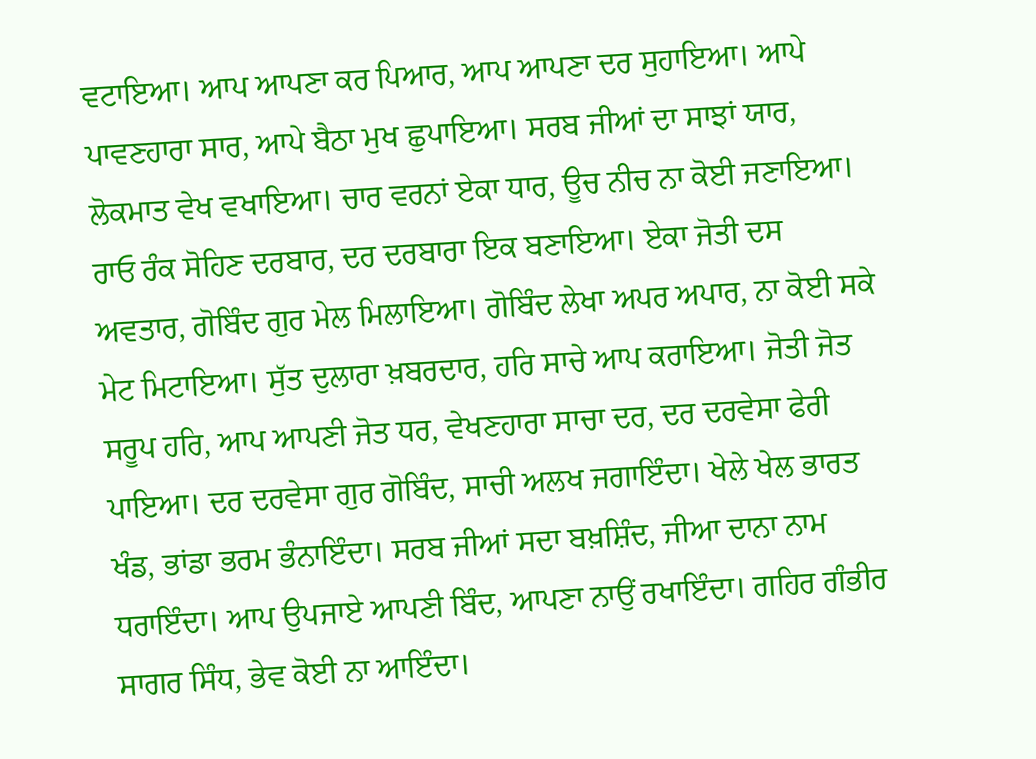ਵਟਾਇਆ। ਆਪ ਆਪਣਾ ਕਰ ਪਿਆਰ, ਆਪ ਆਪਣਾ ਦਰ ਸੁਹਾਇਆ। ਆਪੇ ਪਾਵਣਹਾਰਾ ਸਾਰ, ਆਪੇ ਬੈਠਾ ਮੁਖ ਛੁਪਾਇਆ। ਸਰਬ ਜੀਆਂ ਦਾ ਸਾਝਾਂ ਯਾਰ, ਲੋਕਮਾਤ ਵੇਖ ਵਖਾਇਆ। ਚਾਰ ਵਰਨਾਂ ਏਕਾ ਧਾਰ, ਊਚ ਨੀਚ ਨਾ ਕੋਈ ਜਣਾਇਆ। ਰਾਓ ਰੰਕ ਸੋਹਿਣ ਦਰਬਾਰ, ਦਰ ਦਰਬਾਰਾ ਇਕ ਬਣਾਇਆ। ਏਕਾ ਜੋਤੀ ਦਸ ਅਵਤਾਰ, ਗੋਬਿੰਦ ਗੁਰ ਮੇਲ ਮਿਲਾਇਆ। ਗੋਬਿੰਦ ਲੇਖਾ ਅਪਰ ਅਪਾਰ, ਨਾ ਕੋਈ ਸਕੇ ਮੇਟ ਮਿਟਾਇਆ। ਸੁੱਤ ਦੁਲਾਰਾ ਖ਼ਬਰਦਾਰ, ਹਰਿ ਸਾਚੇ ਆਪ ਕਰਾਇਆ। ਜੋਤੀ ਜੋਤ ਸਰੂਪ ਹਰਿ, ਆਪ ਆਪਣੀ ਜੋਤ ਧਰ, ਵੇਖਣਹਾਰਾ ਸਾਚਾ ਦਰ, ਦਰ ਦਰਵੇਸਾ ਫੇਰੀ ਪਾਇਆ। ਦਰ ਦਰਵੇਸਾ ਗੁਰ ਗੋਬਿੰਦ, ਸਾਚੀ ਅਲਖ ਜਗਾਇੰਦਾ। ਖੇਲੇ ਖੇਲ ਭਾਰਤ ਖੰਡ, ਭਾਂਡਾ ਭਰਮ ਭੰਨਾਇੰਦਾ। ਸਰਬ ਜੀਆਂ ਸਦਾ ਬਖ਼ਸ਼ਿੰਦ, ਜੀਆ ਦਾਨਾ ਨਾਮ ਧਰਾਇੰਦਾ। ਆਪ ਉਪਜਾਏ ਆਪਣੀ ਬਿੰਦ, ਆਪਣਾ ਨਾਉਂ ਰਖਾਇੰਦਾ। ਗਹਿਰ ਗੰਭੀਰ ਸਾਗਰ ਸਿੰਧ, ਭੇਵ ਕੋਈ ਨਾ ਆਇੰਦਾ।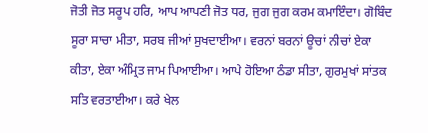ਜੋਤੀ ਜੋਤ ਸਰੂਪ ਹਰਿ, ਆਪ ਆਪਣੀ ਜੋਤ ਧਰ, ਜੁਗ ਜੁਗ ਕਰਮ ਕਮਾਇੰਦਾ। ਗੋਬਿੰਦ ਸੂਰਾ ਸਾਚਾ ਮੀਤਾ, ਸਰਬ ਜੀਆਂ ਸੁਖਦਾਈਆ। ਵਰਨਾਂ ਬਰਨਾਂ ਊਚਾਂ ਨੀਚਾਂ ਏਕਾ ਕੀਤਾ, ਏਕਾ ਅੰਮ੍ਰਿਤ ਜਾਮ ਪਿਆਈਆ। ਆਪੇ ਹੋਇਆ ਠੰਡਾ ਸੀਤਾ, ਗੁਰਮੁਖਾਂ ਸਾਂਤਕ ਸਤਿ ਵਰਤਾਈਆ। ਕਰੇ ਖੇਲ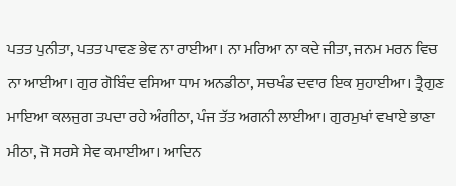ਪਤਤ ਪੁਨੀਤਾ, ਪਤਤ ਪਾਵਣ ਭੇਵ ਨਾ ਰਾਈਆ। ਨਾ ਮਰਿਆ ਨਾ ਕਦੇ ਜੀਤਾ, ਜਨਮ ਮਰਨ ਵਿਚ ਨਾ ਆਈਆ। ਗੁਰ ਗੋਬਿੰਦ ਵਸਿਆ ਧਾਮ ਅਨਡੀਠਾ, ਸਚਖੰਡ ਦਵਾਰ ਇਕ ਸੁਹਾਈਆ। ਤ੍ਰੈਗੁਣ ਮਾਇਆ ਕਲਜੁਗ ਤਪਦਾ ਰਹੇ ਅੰਗੀਠਾ, ਪੰਜ ਤੱਤ ਅਗਨੀ ਲਾਈਆ। ਗੁਰਮੁਖਾਂ ਵਖਾਏ ਭਾਣਾ ਮੀਠਾ, ਜੋ ਸਰਸੇ ਸੇਵ ਕਮਾਈਆ। ਆਦਿਨ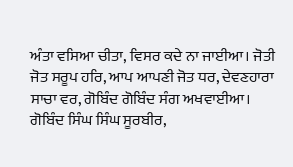ਅੰਤਾ ਵਸਿਆ ਚੀਤਾ, ਵਿਸਰ ਕਦੇ ਨਾ ਜਾਈਆ। ਜੋਤੀ ਜੋਤ ਸਰੂਪ ਹਰਿ, ਆਪ ਆਪਣੀ ਜੋਤ ਧਰ, ਦੇਵਣਹਾਰਾ ਸਾਚਾ ਵਰ, ਗੋਬਿੰਦ ਗੋਬਿੰਦ ਸੰਗ ਅਖਵਾਈਆ। ਗੋਬਿੰਦ ਸਿੰਘ ਸਿੰਘ ਸੂਰਬੀਰ,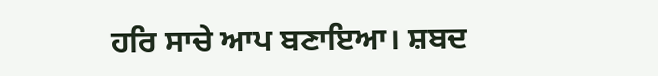ਹਰਿ ਸਾਚੇ ਆਪ ਬਣਾਇਆ। ਸ਼ਬਦ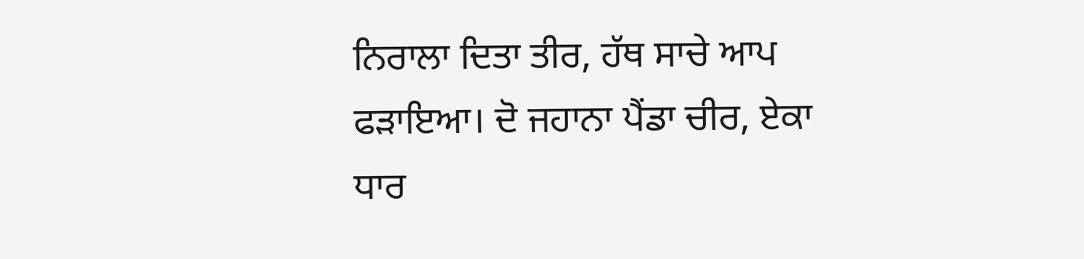ਨਿਰਾਲਾ ਦਿਤਾ ਤੀਰ, ਹੱਥ ਸਾਚੇ ਆਪ ਫੜਾਇਆ। ਦੋ ਜਹਾਨਾ ਪੈਂਡਾ ਚੀਰ, ਏਕਾ ਧਾਰ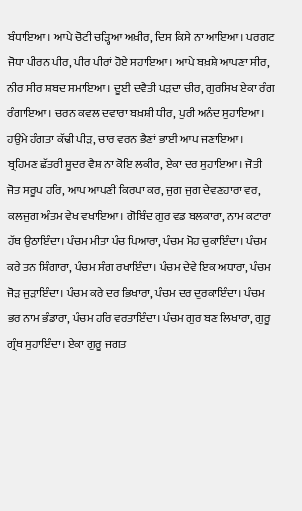ਬੰਧਾਇਆ। ਆਪੇ ਚੋਟੀ ਚੜ੍ਹਿਆ ਅਖ਼ੀਰ, ਦਿਸ ਕਿਸੇ ਨਾ ਆਇਆ। ਪਰਗਟ ਜੋਧਾ ਪੀਰਨ ਪੀਰ, ਪੀਰ ਪੀਰਾਂ ਹੋਏ ਸਹਾਇਆ। ਆਪੇ ਬਖ਼ਸ਼ੇ ਆਪਣਾ ਸੀਰ, ਨੀਰ ਸੀਰ ਸ਼ਬਦ ਸਮਾਇਆ। ਦੂਈ ਦਵੈਤੀ ਪੜਦਾ ਚੀਰ, ਗੁਰਸਿਖ ਏਕਾ ਰੰਗ ਰੰਗਾਇਆ। ਚਰਨ ਕਵਲ ਦਵਾਰਾ ਬਖ਼ਸ਼ੀ ਧੀਰ, ਪੁਰੀ ਅਨੰਦ ਸੁਹਾਇਆ। ਹਉਮੇ ਹੰਗਤਾ ਕੱਢੀ ਪੀੜ, ਚਾਰ ਵਰਨ ਭੈਣਾਂ ਭਾਈ ਆਪ ਜਣਾਇਆ। ਬ੍ਰਹਿਮਣ ਛੱਤਰੀ ਸ਼ੂਦਰ ਵੈਸ਼ ਨਾ ਕੋਇ ਲਕੀਰ, ਏਕਾ ਦਰ ਸੁਹਾਇਆ। ਜੋਤੀ ਜੋਤ ਸਰੂਪ ਹਰਿ, ਆਪ ਆਪਣੀ ਕਿਰਪਾ ਕਰ, ਜੁਗ ਜੁਗ ਦੇਵਣਹਾਰਾ ਵਰ, ਕਲਜੁਗ ਅੰਤਮ ਵੇਖ ਵਖਾਇਆ। ਗੋਬਿੰਦ ਗੁਰ ਵਡ ਬਲਕਾਰਾ, ਨਾਮ ਕਟਾਰਾ ਹੱਥ ਉਠਾਇੰਦਾ। ਪੰਚਮ ਮੀਤਾ ਪੰਚ ਪਿਆਰਾ, ਪੰਚਮ ਮੋਹ ਚੁਕਾਇੰਦਾ। ਪੰਚਮ ਕਰੇ ਤਨ ਸ਼ਿੰਗਾਰਾ, ਪੰਚਮ ਸੰਗ ਰਖਾਇੰਦਾ। ਪੰਚਮ ਦੇਵੇ ਇਕ ਅਧਾਰਾ, ਪੰਚਮ ਜੋੜ ਜੁੜਾਇੰਦਾ। ਪੰਚਮ ਕਰੇ ਦਰ ਭਿਖਾਰਾ, ਪੰਚਮ ਦਰ ਦੁਰਕਾਇੰਦਾ। ਪੰਚਮ ਭਰ ਨਾਮ ਭੰਡਾਰਾ, ਪੰਚਮ ਹਰਿ ਵਰਤਾਇੰਦਾ। ਪੰਚਮ ਗੁਰ ਬਣ ਲਿਖਾਰਾ, ਗੁਰੂ ਗ੍ਰੰਥ ਸੁਹਾਇੰਦਾ। ਏਕਾ ਗੁਰੂ ਜਗਤ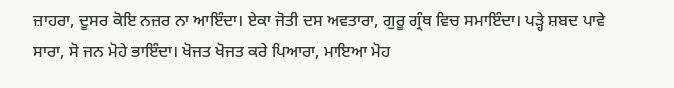ਜ਼ਾਹਰਾ, ਦੂਸਰ ਕੋਇ ਨਜ਼ਰ ਨਾ ਆਇੰਦਾ। ਏਕਾ ਜੋਤੀ ਦਸ ਅਵਤਾਰਾ, ਗੁਰੂ ਗ੍ਰੰਥ ਵਿਚ ਸਮਾਇੰਦਾ। ਪੜ੍ਹੇ ਸ਼ਬਦ ਪਾਵੇ ਸਾਰਾ, ਸੋ ਜਨ ਮੋਹੇ ਭਾਇੰਦਾ। ਖੋਜਤ ਖੋਜਤ ਕਰੇ ਪਿਆਰਾ, ਮਾਇਆ ਮੋਹ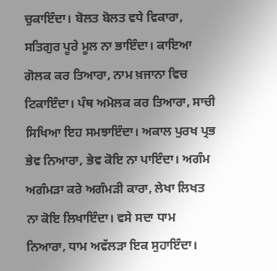ਚੁਕਾਇੰਦਾ। ਬੋਲਤ ਬੋਲਤ ਵਧੇ ਵਿਕਾਰਾ, ਸਤਿਗੁਰ ਪੂਰੇ ਮੂਲ ਨਾ ਭਾਇੰਦਾ। ਕਾਇਆ ਗੋਲਕ ਕਰ ਤਿਆਰਾ, ਨਾਮ ਖ਼ਜਾਨਾ ਵਿਚ ਟਿਕਾਇੰਦਾ। ਪੰਥ ਅਮੋਲਕ ਕਰ ਤਿਆਰਾ, ਸਾਚੀ ਸਿਖਿਆ ਇਹ ਸਮਝਾਇੰਦਾ। ਅਕਾਲ ਪੁਰਖ ਪ੍ਰਭ ਭੇਵ ਨਿਆਰਾ, ਭੇਵ ਕੋਇ ਨਾ ਪਾਇੰਦਾ। ਅਗੰਮ ਅਗੰਮੜਾ ਕਰੇ ਅਗੰਮੜੀ ਕਾਰਾ, ਲੇਖਾ ਲਿਖਤ ਨਾ ਕੋਇ ਲਿਖਾਇੰਦਾ। ਵਸੇ ਸਦਾ ਧਾਮ ਨਿਆਰਾ, ਧਾਮ ਅਵੱਲੜਾ ਇਕ ਸੁਹਾਇੰਦਾ।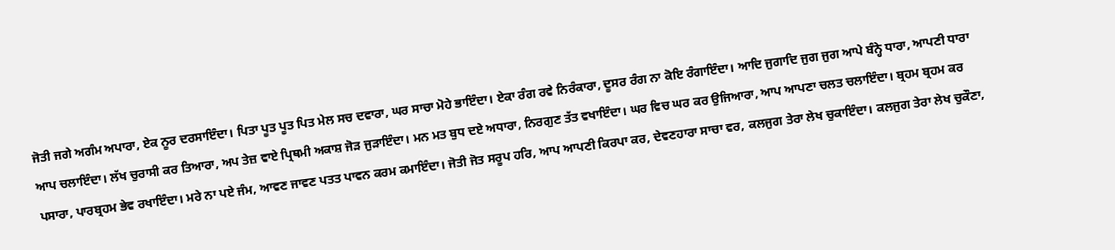ਜੋਤੀ ਜਗੇ ਅਗੰਮ ਅਪਾਰਾ, ਏਕ ਨੂਰ ਦਰਸਾਇੰਦਾ। ਪਿਤਾ ਪੂਤ ਪੂਤ ਪਿਤ ਮੇਲ ਸਚ ਦਵਾਰਾ, ਘਰ ਸਾਚਾ ਮੋਹੇ ਭਾਇੰਦਾ। ਏਕਾ ਰੰਗ ਰਵੇ ਨਿਰੰਕਾਰਾ, ਦੂਸਰ ਰੰਗ ਨਾ ਕੋਇ ਰੰਗਾਇੰਦਾ। ਆਦਿ ਜੁਗਾਦਿ ਜੁਗ ਜੁਗ ਆਪੇ ਬੰਨ੍ਹੇ ਧਾਰਾ, ਆਪਣੀ ਧਾਰਾ ਆਪ ਚਲਾਇੰਦਾ। ਲੱਖ ਚੁਰਾਸੀ ਕਰ ਤਿਆਰਾ, ਅਪ ਤੇਜ਼ ਵਾਏ ਪ੍ਰਿਥਮੀ ਅਕਾਸ਼ ਜੋੜ ਜੁੜਾਇੰਦਾ। ਮਨ ਮਤ ਬੁਧ ਦਏ ਅਧਾਰਾ, ਨਿਰਗੁਣ ਤੱਤ ਵਖਾਇੰਦਾ। ਘਰ ਵਿਚ ਘਰ ਕਰ ਉਜਿਆਰਾ, ਆਪ ਆਪਣਾ ਚਲਤ ਚਲਾਇੰਦਾ। ਬ੍ਰਹਮ ਬ੍ਰਹਮ ਕਰ ਪਸਾਰਾ, ਪਾਰਬ੍ਰਹਮ ਭੇਵ ਰਖਾਇੰਦਾ। ਮਰੇ ਨਾ ਪਏ ਜੰਮ, ਆਵਣ ਜਾਵਣ ਪਤਤ ਪਾਵਨ ਕਰਮ ਕਮਾਇੰਦਾ। ਜੋਤੀ ਜੋਤ ਸਰੂਪ ਹਰਿ, ਆਪ ਆਪਣੀ ਕਿਰਪਾ ਕਰ, ਦੇਵਣਹਾਰਾ ਸਾਚਾ ਵਰ, ਕਲਜੁਗ ਤੇਰਾ ਲੇਖ ਚੁਕਾਇੰਦਾ। ਕਲਜੁਗ ਤੇਰਾ ਲੇਖ ਚੁਕੌਣਾ,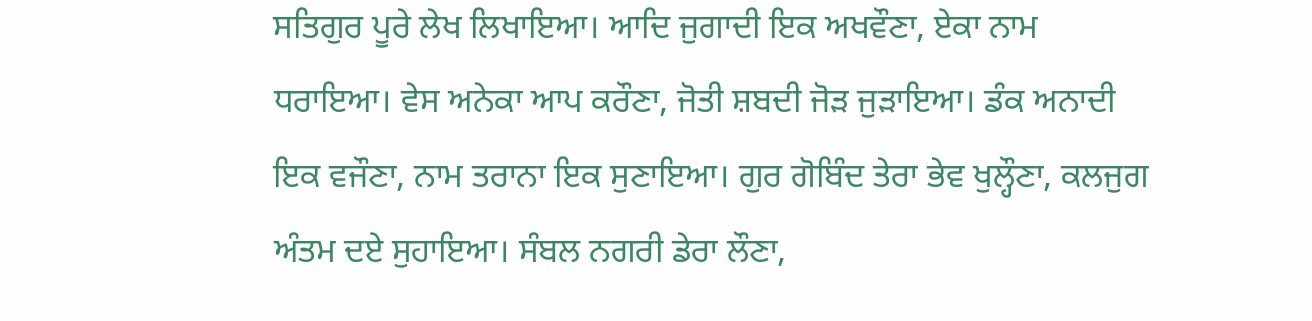ਸਤਿਗੁਰ ਪੂਰੇ ਲੇਖ ਲਿਖਾਇਆ। ਆਦਿ ਜੁਗਾਦੀ ਇਕ ਅਖਵੌਣਾ, ਏਕਾ ਨਾਮ ਧਰਾਇਆ। ਵੇਸ ਅਨੇਕਾ ਆਪ ਕਰੌਣਾ, ਜੋਤੀ ਸ਼ਬਦੀ ਜੋੜ ਜੁੜਾਇਆ। ਡੰਕ ਅਨਾਦੀ ਇਕ ਵਜੌਣਾ, ਨਾਮ ਤਰਾਨਾ ਇਕ ਸੁਣਾਇਆ। ਗੁਰ ਗੋਬਿੰਦ ਤੇਰਾ ਭੇਵ ਖੁਲ੍ਹੌਣਾ, ਕਲਜੁਗ ਅੰਤਮ ਦਏ ਸੁਹਾਇਆ। ਸੰਬਲ ਨਗਰੀ ਡੇਰਾ ਲੌਣਾ,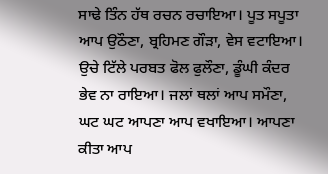ਸਾਢੇ ਤਿੰਨ ਹੱਥ ਰਚਨ ਰਚਾਇਆ। ਪੂਤ ਸਪੂਤਾ ਆਪ ਉਠੌਣਾ, ਬ੍ਰਹਿਮਣ ਗੌੜਾ, ਵੇਸ ਵਟਾਇਆ। ਉਚੇ ਟਿੱਲੇ ਪਰਬਤ ਫੋਲ ਫੁਲੌਣਾ, ਡੂੰਘੀ ਕੰਦਰ ਭੇਵ ਨਾ ਰਾਇਆ। ਜਲਾਂ ਥਲਾਂ ਆਪ ਸਮੌਣਾ, ਘਟ ਘਟ ਆਪਣਾ ਆਪ ਵਖਾਇਆ। ਆਪਣਾ ਕੀਤਾ ਆਪ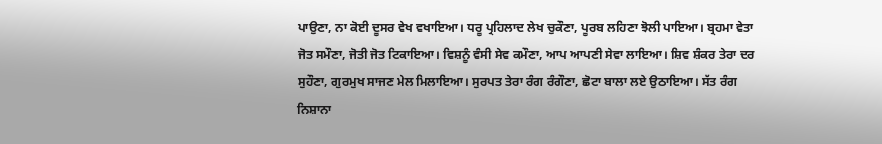ਪਾਉਣਾ, ਨਾ ਕੋਈ ਦੂਸਰ ਵੇਖ ਵਖਾਇਆ। ਧਰੂ ਪ੍ਰਹਿਲਾਦ ਲੇਖ ਚੁਕੌਣਾ, ਪੂਰਬ ਲਹਿਣਾ ਝੋਲੀ ਪਾਇਆ। ਬ੍ਰਹਮਾ ਵੇਤਾ ਜੋਤ ਸਮੌਣਾ, ਜੋਤੀ ਜੋਤ ਟਿਕਾਇਆ। ਵਿਸ਼ਨੂੰ ਵੰਸੀ ਸੇਵ ਕਮੌਣਾ, ਆਪ ਆਪਣੀ ਸੇਵਾ ਲਾਇਆ। ਸ਼ਿਵ ਸ਼ੰਕਰ ਤੇਰਾ ਦਰ ਸੁਹੌਣਾ, ਗੁਰਮੁਖ ਸਾਜਣ ਮੇਲ ਮਿਲਾਇਆ। ਸੁਰਪਤ ਤੇਰਾ ਰੰਗ ਰੰਗੌਣਾ, ਛੋਟਾ ਬਾਲਾ ਲਏ ਉਠਾਇਆ। ਸੱਤ ਰੰਗ ਨਿਸ਼ਾਨਾ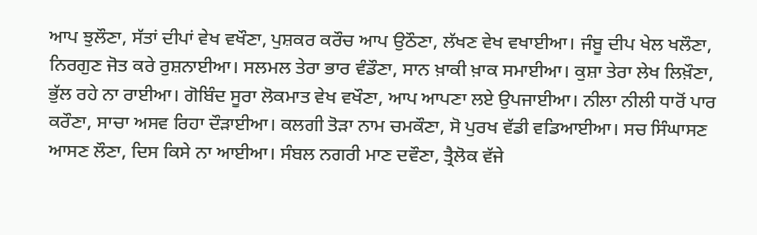ਆਪ ਝੁਲੌਣਾ, ਸੱਤਾਂ ਦੀਪਾਂ ਵੇਖ ਵਖੌਣਾ, ਪੁਸ਼ਕਰ ਕਰੌਚ ਆਪ ਉਠੌਣਾ, ਲੱਖਣ ਵੇਖ ਵਖਾਈਆ। ਜੰਬੂ ਦੀਪ ਖੇਲ ਖਲੌਣਾ, ਨਿਰਗੁਣ ਜੋਤ ਕਰੇ ਰੁਸ਼ਨਾਈਆ। ਸਲਮਲ ਤੇਰਾ ਭਾਰ ਵੰਡੌਣਾ, ਸਾਨ ਖ਼ਾਕੀ ਖ਼ਾਕ ਸਮਾਈਆ। ਕੁਸ਼ਾ ਤੇਰਾ ਲੇਖ ਲਿਖ਼ੌਣਾ, ਭੁੱਲ ਰਹੇ ਨਾ ਰਾਈਆ। ਗੋਬਿੰਦ ਸੂਰਾ ਲੋਕਮਾਤ ਵੇਖ ਵਖੌਣਾ, ਆਪ ਆਪਣਾ ਲਏ ਉਪਜਾਈਆ। ਨੀਲਾ ਨੀਲੀ ਧਾਰੋਂ ਪਾਰ ਕਰੌਣਾ, ਸਾਚਾ ਅਸਵ ਰਿਹਾ ਦੌੜਾਈਆ। ਕਲਗੀ ਤੋੜਾ ਨਾਮ ਚਮਕੌਣਾ, ਸੋ ਪੁਰਖ ਵੱਡੀ ਵਡਿਆਈਆ। ਸਚ ਸਿੰਘਾਸਣ ਆਸਣ ਲੌਣਾ, ਦਿਸ ਕਿਸੇ ਨਾ ਆਈਆ। ਸੰਬਲ ਨਗਰੀ ਮਾਣ ਦਵੌਣਾ, ਤ੍ਰੈਲੋਕ ਵੱਜੇ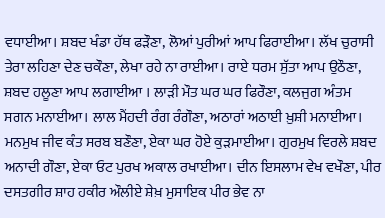ਵਧਾਈਆ। ਸ਼ਬਦ ਖੰਡਾ ਹੱਥ ਫੜੌਣਾ, ਲੋਆਂ ਪੁਰੀਆਂ ਆਪ ਫਿਰਾਈਆ। ਲੱਖ ਚੁਰਾਸੀ ਤੇਰਾ ਲਹਿਣਾ ਦੇਣ ਚਕੌਣਾ, ਲੇਖਾ ਰਹੇ ਨਾ ਰਾਈਆ। ਰਾਏ ਧਰਮ ਸੁੱਤਾ ਆਪ ਉਠੌਣਾ, ਸ਼ਬਦ ਹਲੂਣਾ ਆਪ ਲਗਾਈਆ । ਲਾੜੀ ਮੌਤ ਘਰ ਘਰ ਫਿਰੌਣਾ, ਕਲਜੁਗ ਅੰਤਮ ਸਗਨ ਮਨਾਈਆ। ਲਾਲ ਮੈਂਹਦੀ ਰੰਗ ਰੰਗੌਣਾ, ਅਠਾਰਾਂ ਅਠਾਈ ਖ਼ੁਸ਼ੀ ਮਨਾਈਆ। ਮਨਮੁਖ ਜੀਵ ਕੰਤ ਸਰਬ ਬਣੌਣਾ, ਏਕਾ ਘਰ ਹੋਏ ਕੁੜਮਾਈਆ। ਗੁਰਮੁਖ ਵਿਰਲੇ ਸ਼ਬਦ ਅਨਾਦੀ ਗੌਣਾ, ਏਕਾ ਓਟ ਪੁਰਖ ਅਕਾਲ ਰਖਾਈਆ। ਦੀਨ ਇਸਲਾਮ ਵੇਖ ਵਖੌਣਾ, ਪੀਰ ਦਸਤਗੀਰ ਸ਼ਾਹ ਹਕੀਰ ਔਲੀਏ ਸ਼ੇਖ਼ ਮੁਸਾਇਕ ਪੀਰ ਭੇਵ ਨਾ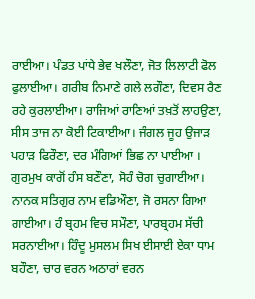ਰਾਈਆ। ਪੰਡਤ ਪਾਂਧੇ ਭੇਵ ਖਲੌਣਾ, ਜੋਤ ਲਿਲਾਟੀ ਫੋਲ ਫੁਲਾਈਆ। ਗਰੀਬ ਨਿਮਾਣੇ ਗਲੇ ਲਗੌਣਾ, ਦਿਵਸ ਰੈਣ ਰਹੇ ਕੁਰਲਾਈਆ। ਰਾਜਿਆਂ ਰਾਣਿਆਂ ਤਖ਼ਤੋਂ ਲਾਹਉਣਾ, ਸੀਸ ਤਾਜ ਨਾ ਕੋਈ ਟਿਕਾਈਆ। ਜੰਗਲ ਜੂਹ ਉਜਾੜ ਪਹਾੜ ਫਿਰੌਣਾ, ਦਰ ਮੰਗਿਆਂ ਭਿਛ ਨਾ ਪਾਈਆ । ਗੁਰਮੁਖ ਕਾਗੋਂ ਹੰਸ ਬਣੌਣਾ, ਸੋਹੰ ਚੋਗ ਚੁਗਾਈਆ। ਨਾਨਕ ਸਤਿਗੁਰ ਨਾਮ ਵਡਿਔਣਾ, ਜੋ ਰਸਨਾ ਗਿਆ ਗਾਈਆ। ਹੰ ਬ੍ਰਹਮ ਵਿਚ ਸਮੌਣਾ, ਪਾਰਬ੍ਰਹਮ ਸੱਚੀ ਸਰਨਾਈਆ। ਹਿੰਦੂ ਮੁਸਲਮ ਸਿਖ ਈਸਾਈ ਏਕਾ ਧਾਮ ਬਹੌਣਾ, ਚਾਰ ਵਰਨ ਅਠਾਰਾਂ ਵਰਨ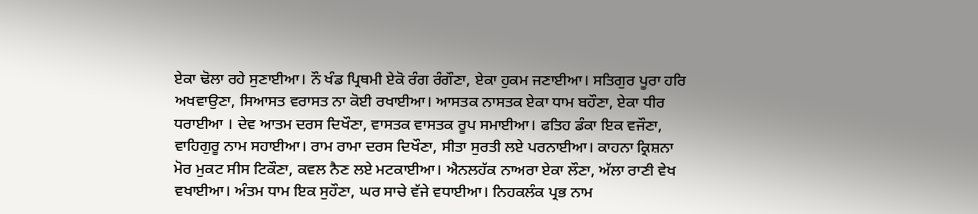ਏਕਾ ਢੋਲਾ ਰਹੇ ਸੁਣਾਈਆ। ਨੌ ਖੰਡ ਪ੍ਰਿਥਮੀ ਏਕੋ ਰੰਗ ਰੰਗੌਣਾ, ਏਕਾ ਹੁਕਮ ਜਣਾਈਆ। ਸਤਿਗੁਰ ਪੂਰਾ ਹਰਿ ਅਖਵਾਉਣਾ, ਸਿਆਸਤ ਵਰਾਸਤ ਨਾ ਕੋਈ ਰਖਾਈਆ। ਆਸਤਕ ਨਾਸਤਕ ਏਕਾ ਧਾਮ ਬਹੌਣਾ, ਏਕਾ ਧੀਰ ਧਰਾਈਆ । ਦੇਵ ਆਤਮ ਦਰਸ ਦਿਖੌਣਾ, ਵਾਸਤਕ ਵਾਸਤਕ ਰੂਪ ਸਮਾਈਆ। ਫਤਿਹ ਡੰਕਾ ਇਕ ਵਜੌਣਾ, ਵਾਹਿਗੁਰੂ ਨਾਮ ਸਹਾਈਆ। ਰਾਮ ਰਾਮਾ ਦਰਸ ਦਿਖੌਣਾ, ਸੀਤਾ ਸੁਰਤੀ ਲਏ ਪਰਨਾਈਆ। ਕਾਹਨਾ ਕ੍ਰਿਸ਼ਨਾ ਮੋਰ ਮੁਕਟ ਸੀਸ ਟਿਕੌਣਾ, ਕਵਲ ਨੈਣ ਲਏ ਮਟਕਾਈਆ। ਐਨਲਹੱਕ ਨਾਅਰਾ ਏਕਾ ਲੌਣਾ, ਅੱਲਾ ਰਾਣੀ ਵੇਖ ਵਖਾਈਆ। ਅੰਤਮ ਧਾਮ ਇਕ ਸੁਹੌਣਾ, ਘਰ ਸਾਚੇ ਵੱਜੇ ਵਧਾਈਆ। ਨਿਹਕਲੰਕ ਪ੍ਰਭ ਨਾਮ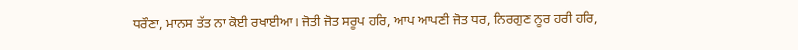ਧਰੌਣਾ, ਮਾਨਸ ਤੱਤ ਨਾ ਕੋਈ ਰਖਾਈਆ। ਜੋਤੀ ਜੋਤ ਸਰੂਪ ਹਰਿ, ਆਪ ਆਪਣੀ ਜੋਤ ਧਰ, ਨਿਰਗੁਣ ਨੂਰ ਹਰੀ ਹਰਿ,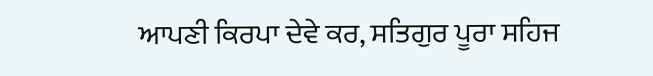ਆਪਣੀ ਕਿਰਪਾ ਦੇਵੇ ਕਰ, ਸਤਿਗੁਰ ਪੂਰਾ ਸਹਿਜ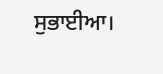ਸੁਭਾਈਆ।